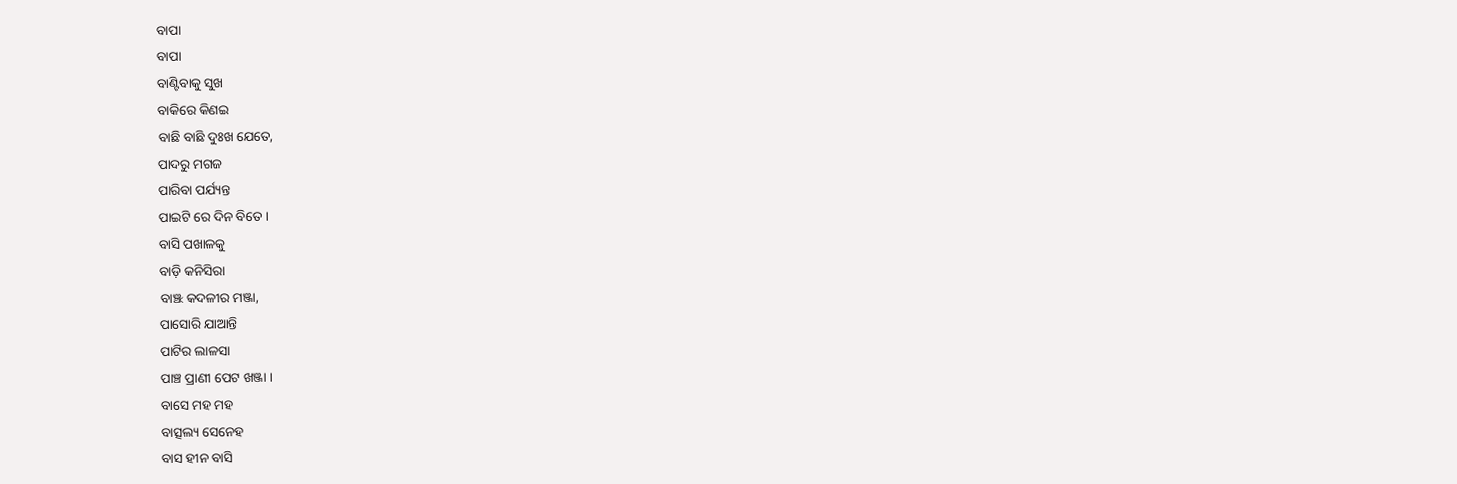ବାପା
ବାପା
ବାଣ୍ଟିବାକୁ ସୁଖ
ବାକିରେ କିଣଇ
ବାଛି ବାଛି ଦୁଃଖ ଯେତେ,
ପାଦରୁ ମଗଜ
ପାରିବା ପର୍ଯ୍ୟନ୍ତ
ପାଇଟି ରେ ଦିନ ବିତେ ।
ବାସି ପଖାଳକୁ
ବାଡ଼ି କନିସିରା
ବାଞ୍ଝ କଦଳୀର ମଞ୍ଜା,
ପାସୋରି ଯାଆନ୍ତି
ପାଟିର ଲାଳସା
ପାଞ୍ଚ ପ୍ରାଣୀ ପେଟ ଖଞ୍ଜା ।
ବାସେ ମହ ମହ
ବାତ୍ସଲ୍ୟ ସେନେହ
ବାସ ହୀନ ବାସି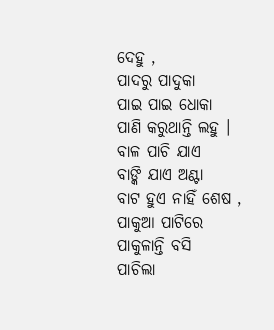ଦେହୁ ,
ପାଦରୁ ପାଦୁକା
ପାଇ ପାଇ ଧୋକା
ପାଣି କରୁଥାନ୍ତି ଲହୁ ।
ବାଳ ପାଚି ଯାଏ
ବାଙ୍କି ଯାଏ ଅଣ୍ଟା
ବାଟ ହୁଏ ନାହିଁ ଶେଷ ,
ପାକୁଆ ପାଟିରେ
ପାକୁଳାନ୍ତି ବସି
ପାଚିଲା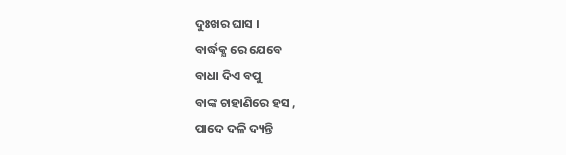ଦୁଃଖର ଘାସ ।
ବାର୍ଦ୍ଧକ୍ଯ ରେ ଯେବେ
ବାଧା ଦିଏ ବପୁ
ବାଙ୍କ ଚାହାଣିରେ ହସ ,
ପାଦେ ଦଳି ଦ୍ୟନ୍ତି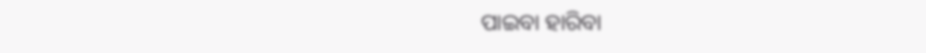ପାଇବା ହାରିବା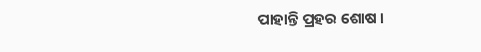ପାହାନ୍ତି ପ୍ରହର ଶୋଷ ।